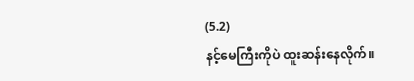(5.2)
နင့်မေကြီးကိုပဲ ထူးဆန်းနေလိုက်။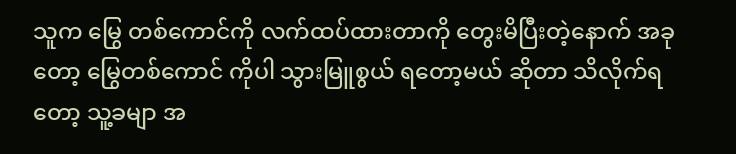သူက မြွေ တစ်ကောင်ကို လက်ထပ်ထားတာကို တွေးမိပြီးတဲ့နောက် အခုတော့ မြွေတစ်ကောင် ကိုပါ သွားမြူစွယ် ရတော့မယ် ဆိုတာ သိလိုက်ရတော့ သူ့ခမျာ အ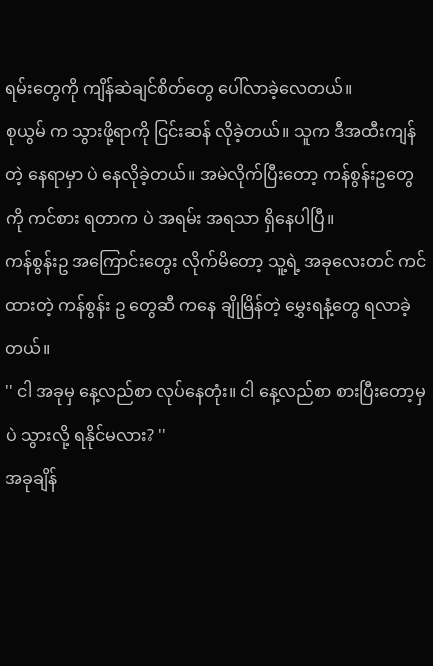ရမ်းတွေကို ကျိန်ဆဲချင်စိတ်တွေ ပေါ်လာခဲ့လေတယ်။
စုယွမ် က သွားဖို့ရာကို ငြင်းဆန် လိုခဲ့တယ်။ သူက ဒီအထီးကျန်တဲ့ နေရာမှာ ပဲ နေလိုခဲ့တယ်။ အမဲလိုက်ပြီးတော့ ကန်စွန်းဥတွေ ကို ကင်စား ရတာက ပဲ အရမ်း အရသာ ရှိနေပါပြီ။
ကန်စွန်းဥ အကြောင်းတွေး လိုက်မိတော့ သူ့ရဲ့ အခုလေးတင် ကင်ထားတဲ့ ကန်စွန်း ဥ တွေဆီ ကနေ ချိုမြိန်တဲ့ မွှေးရနံ့တွေ ရလာခဲ့တယ်။
'' ငါ အခုမှ နေ့လည်စာ လုပ်နေတုံး။ ငါ နေ့လည်စာ စားပြီးတော့မှ ပဲ သွားလို့ ရနိုင်မလား? ''
အခုချိန်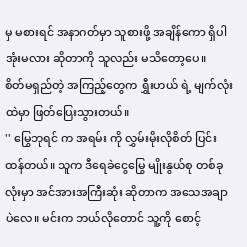မှ မစားရင် အနာဂတ်မှာ သူစားဖို့ အချိန်ကော ရှိပါအုံးမလား ဆိုတာကို သူလည်း မသိတော့ပေ။
စိတ်မရှည်တဲ့ အကြည့်တွေက ရွှီးဟယ် ရဲ့ မျက်လုံးထဲမှာ ဖြတ်ပြေးသွားတယ်။
'' မြွေဘုရင် က အရမ်း ကို လွှမ်းမိုးလိုစိတ် ပြင်းထန်တယ်။ သူက ဒီရေခဲငွေမြွေ မျိုးနွယ်စု တစ်ခုလုံးမှာ အင်အားအကြီးဆုံး ဆိုတာက အသေအချာပဲလေ။ မင်းက ဘယ်လိုတောင် သူ့ကို စောင့်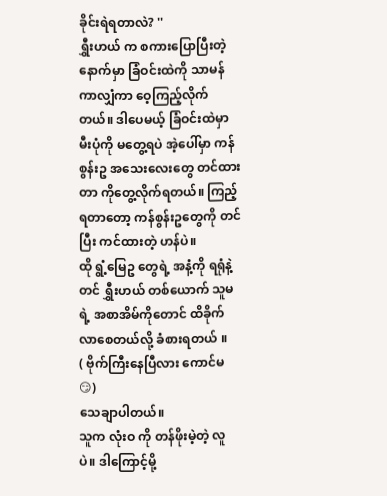ခိုင်းရဲရတာလဲ? ''
ရွှီးဟယ် က စကားပြောပြီးတဲ့ နောက်မှာ ခြံဝင်းထဲကို သာမန်ကာလျှံကာ ဝေ့ကြည့်လိုက်တယ်။ ဒါပေမယ့် ခြံဝင်းထဲမှာ မီးပုံကို မတွေ့ရပဲ အဲ့ပေါ်မှာ ကန်စွန်းဥ အသေးလေးတွေ တင်ထားတာ ကိုတွေ့လိုက်ရတယ်။ ကြည့်ရတာတော့ ကန်စွန်းဥတွေကို တင်ပြီး ကင်ထားတဲ့ ဟန်ပဲ။
ထို ရွံ့မြေဥ တွေရဲ့ အနံ့ကို ရရုံနဲ့တင် ရွှီးဟယ် တစ်ယောက် သူမရဲ့ အစာအိမ်ကိုတောင် ထိခိုက်လာစေတယ်လို့ ခံစားရတယ် ။
( ဗိုက်ကြီးနေပြီလား ကောင်မ 😏)
သေချာပါတယ်။
သူက လုံးဝ ကို တန်ဖိုးမဲ့တဲ့ လူပဲ။ ဒါကြောင့်မို့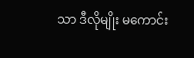သာ ဒီလိုမျိုး မကောင်း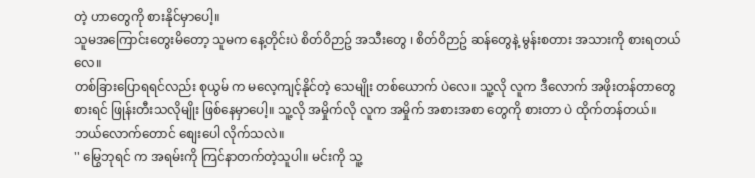တဲ့ ဟာတွေကို စားနိုင်မှာပေါ့။
သူမအကြောင်းတွေးမိတော့ သူမက နေ့တိုင်းပဲ စိတ်ဝိဉာဥ် အသီးတွေ ၊ စိတ်ဝိဉာဥ် ဆန်တွေနဲ့ မွန်းစတား အသားကို စားရတယ်လေ။
တစ်ခြားပြောရရင်လည်း စုယွမ် က မလေ့ကျင့်နိုင်တဲ့ သေမျိုး တစ်ယောက် ပဲလေ။ သူ့လို လူက ဒီလောက် အဖိုးတန်တာတွေ စားရင် ဖြုန်းတီးသလိုမျိုး ဖြစ်နေမှာပေါ့။ သူ့လို အမှိုက်လို လူက အမှိုက် အစားအစာ တွေကို စားတာ ပဲ ထိုက်တန်တယ်။
ဘယ်လောက်တောင် စျေးပေါ လိုက်သလဲ။
'' မြွေဘုရင် က အရမ်းကို ကြင်နာတက်တဲ့သူပါ။ မင်းကို သူ့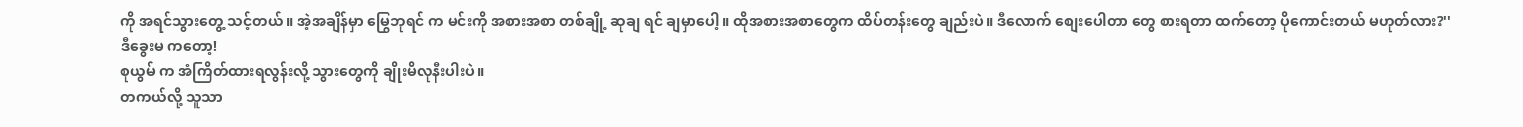ကို အရင်သွားတွေ့ သင့်တယ်။ အဲ့အချိန်မှာ မြွေဘုရင် က မင်းကို အစားအစာ တစ်ချို့ ဆုချ ရင် ချမှာပေါ့။ ထိုအစားအစာတွေက ထိပ်တန်းတွေ ချည်းပဲ။ ဒီလောက် စျေးပေါတာ တွေ စားရတာ ထက်တော့ ပိုကောင်းတယ် မဟုတ်လား?''
ဒီခွေးမ ကတော့!
စုယွမ် က အံကြိတ်ထားရလွန်းလို့ သွားတွေကို ချိုးမိလုနီးပါးပဲ။
တကယ်လို့ သူသာ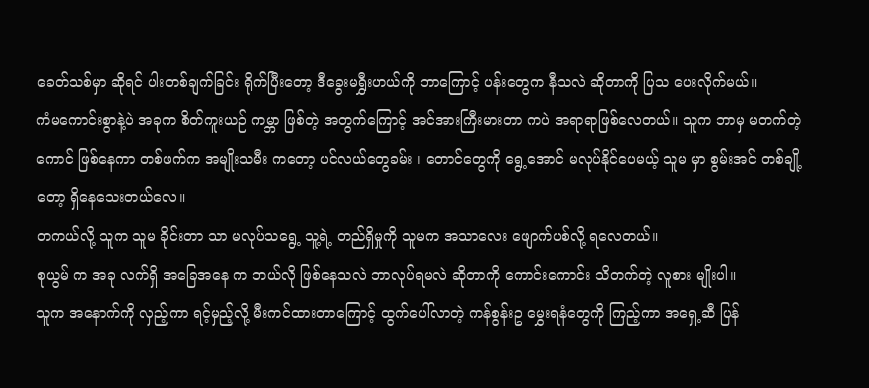ခေတ်သစ်မှာ ဆိုရင် ပါးတစ်ချက်ခြင်း ရိုက်ပြီးတော့ ဒီခွေးမရွှီးဟယ်ကို ဘာကြောင့် ပန်းတွေက နီသလဲ ဆိုတာကို ပြသ ပေးလိုက်မယ်။
ကံမကောင်းစွာနဲ့ပဲ အခုက စိတ်ကူးယဉ် ကမ္ဘာ ဖြစ်တဲ့ အတွက်ကြောင့် အင်အားကြီးမားတာ ကပဲ အရာရာဖြစ်လေတယ်။ သူက ဘာမှ မတက်တဲ့ကောင် ဖြစ်နေကာ တစ်ဖက်က အမျိုးသမီး ကတော့ ပင်လယ်တွေခမ်း ၊ တောင်တွေကို ရွေ့အောင် မလုပ်နိုင်ပေမယ့် သူမ မှာ စွမ်းအင် တစ်ချို့တော့ ရှိနေသေးတယ်လေ။
တကယ်လို့ သူက သူမ ခိုင်းတာ သာ မလုပ်သရွေ့ သူ့ရဲ့ တည်ရှိမှုကို သူမက အသာလေး ဖျောက်ပစ်လို့ ရလေတယ်။
စုယွမ် က အခု လက်ရှိ အခြေအနေ က ဘယ်လို ဖြစ်နေသလဲ ဘာလုပ်ရမလဲ ဆိုတာကို ကောင်းကောင်း သိတက်တဲ့ လူစား မျိုးပါ။
သူက အနောက်ကို လှည့်ကာ ရင့်မှည့်လို့ မီးကင်ထားတာကြောင့် ထွက်ပေါ်လာတဲ့ ကန်စွန်းဥ မွှေးရနံတွေကို ကြည့်ကာ အရှေ့ဆီ ပြန်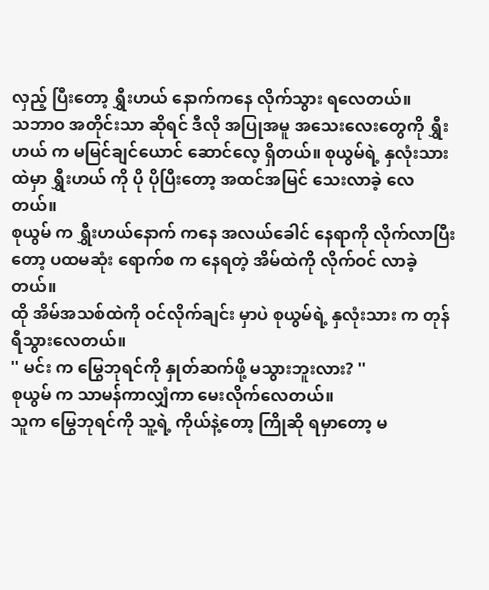လှည့် ပြီးတော့ ရွှီးဟယ် နောက်ကနေ လိုက်သွား ရလေတယ်။
သဘာဝ အတိုင်းသာ ဆိုရင် ဒီလို အပြုအမူ အသေးလေးတွေကို ရွှီးဟယ် က မမြင်ချင်ယောင် ဆောင်လေ့ ရှိတယ်။ စုယွမ်ရဲ့ နှလုံးသား ထဲမှာ ရွှီးဟယ် ကို ပို ပိုပြီးတော့ အထင်အမြင် သေးလာခဲ့ လေတယ်။
စုယွမ် က ရွှီးဟယ်နောက် ကနေ အလယ်ခေါင် နေရာကို လိုက်လာပြီးတော့ ပထမဆုံး ရောက်စ က နေရတဲ့ အိမ်ထဲကို လိုက်ဝင် လာခဲ့တယ်။
ထို အိမ်အသစ်ထဲကို ဝင်လိုက်ချင်း မှာပဲ စုယွမ်ရဲ့ နှလုံးသား က တုန်ရီသွားလေတယ်။
'' မင်း က မြွေဘုရင်ကို နှုတ်ဆက်ဖို့ မသွားဘူးလား? ''
စုယွမ် က သာမန်ကာလျှံကာ မေးလိုက်လေတယ်။
သူက မြွေဘုရင်ကို သူ့ရဲ့ ကိုယ်နဲ့တော့ ကြိုဆို ရမှာတော့ မ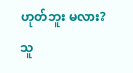ဟုတ်ဘူး မလား?
သူ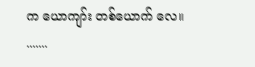က ယောကျာ်း တစ်ယောက် လေ။
.......